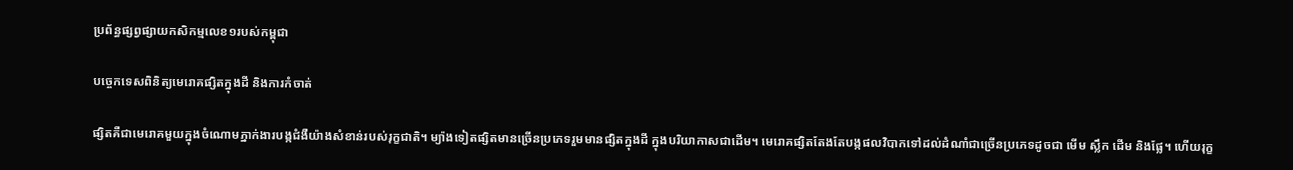ប្រព័ន្ធផ្សព្វផ្សាយកសិកម្មលេខ១របស់កម្ពុជា

បច្ចេកទេសពិនិត្យមេរោគផ្សិតក្នុងដី និងការកំចាត់

ផ្សិតគឺជាមេរោគមួយក្នុងចំណោមភ្នាក់ងារបង្កជំងឺយ៉ាងសំខាន់របស់រុក្ខជាតិ។ ម្យ៉ាងទៀតផ្សិតមានច្រើនប្រភេទរួមមានផ្សិតក្នុងដី ក្នុងបរិយាកាសជាដើម។ មេរោគផ្សិតតែងតែបង្កផលវិបាកទៅដល់ដំណាំជាច្រើនប្រភេទដូចជា មើម ស្លឹក ដើម និងផ្លែ។ ហើយរុក្ខ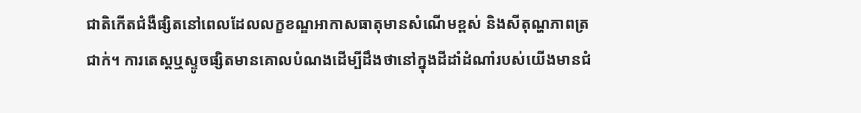ជាតិកើតជំងឺផ្សិតនៅពេលដែលលក្ខខណ្ឌអាកាសធាតុមានសំណើមខ្ពស់ និងសីតុណ្ហភាពត្រជាក់។ ការតេស្តឬស្ទូចផ្សិតមានគោលបំណងដើម្បីដឹងថានៅក្នុងដីដាំដំណាំរបស់យើងមានជំ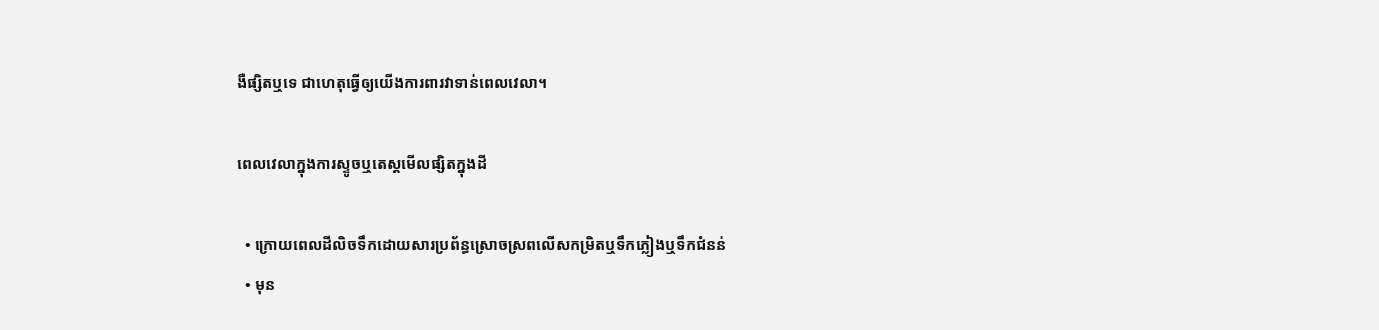ងឺផ្សិតឬទេ ជាហេតុធ្វើឲ្យយើងការពារវាទាន់ពេលវេលា។

ពេលវេលាក្នុងការស្ទូចឬតេស្តមើលផ្សិតក្នុងដី

  • ក្រោយពេលដីលិចទឹកដោយសារប្រព័ន្ធស្រោចស្រពលើសកម្រិតឬទឹកភ្លៀងឬទឹកជំនន់
  • មុន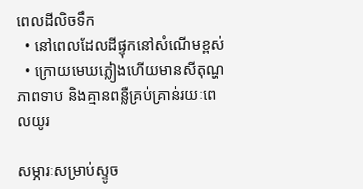ពេលដីលិចទឹក
  • នៅពេលដែលដីផ្ទុកនៅសំណើមខ្ពស់
  • ក្រោយមេឃភ្លៀងហើយមានសីតុណ្ហភាពទាប និងគ្មានពន្លឺគ្រប់គ្រាន់រយៈពេលយូរ

សម្ភារៈសម្រាប់ស្ទូច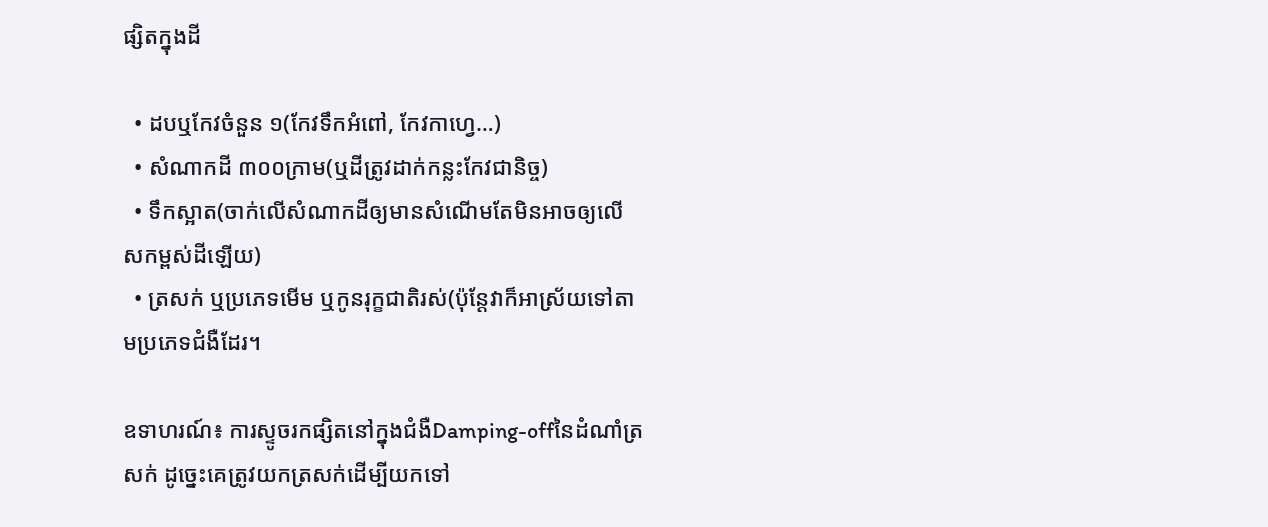ផ្សិតក្នុងដី

  • ដបឬកែវចំនួន ១(កែវទឹកអំពៅ, កែវកាហ្វេ…)
  • សំណាកដី ៣០០ក្រាម(ឬដីត្រូវដាក់កន្លះកែវជានិច្ច)
  • ទឹកស្អាត(ចាក់លើសំណាកដីឲ្យមានសំណើមតែមិនអាចឲ្យលើសកម្ពស់ដីឡើយ)
  • ត្រសក់ ឬប្រភេទមើម ឬកូនរុក្ខជាតិរស់(ប៉ុន្តែវាក៏អាស្រ័យទៅតាមប្រភេទជំងឺដែរ។

ឧទាហរណ៍៖ ការស្ទូចរកផ្សិតនៅក្នុងជំងឺDamping-offនៃដំណាំត្រសក់ ដូច្នេះគេត្រូវយកត្រសក់ដើម្បីយកទៅ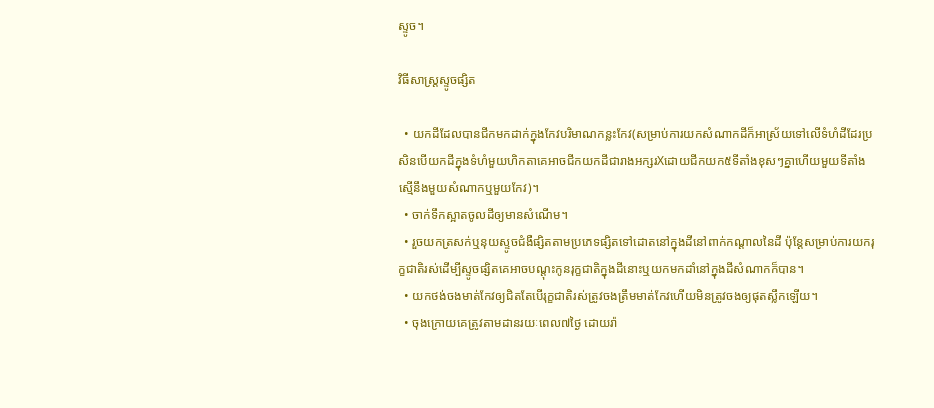ស្ទូច។

វិធីសាស្ត្រស្ទូចផ្សិត

  • យកដីដែលបានជីកមកដាក់ក្នុងកែវបរិមាណកន្លះកែវ(សម្រាប់ការយកសំណាកដីក៏អាស្រ័យទៅលើទំហំដីដែរប្រសិនបើយកដីក្នុងទំហំមួយហិកតាគេអាចជីកយកដីជារាងអក្សរXដោយជីកយក៥ទីតាំងខុសៗគ្នាហើយមួយទីតាំងស្មើនឹងមួយសំណាកឬមួយកែវ)។
  • ចាក់ទឹកស្អាតចូលដីឲ្យមានសំណើម។
  • រួចយកត្រសក់ឬនុយស្ទូចជំងឺផ្សិតតាមប្រភេទផ្សិតទៅដោតនៅក្នុងដីនៅពាក់កណ្ដាលនៃដី ប៉ុន្តែសម្រាប់ការយករុក្ខជាតិរស់ដើម្បីស្ទូចផ្សិតគេអាចបណ្ដុះកូនរុក្ខជាតិក្នុងដីនោះឬយកមកដាំនៅក្នុងដីសំណាកក៏បាន។
  • យកថង់ចងមាត់កែវឲ្យជិតតែបើរុក្ខជាតិរស់ត្រូវចងត្រឹមមាត់កែវហើយមិនត្រូវចងឲ្យផុតស្លឹកឡើយ។
  • ចុងក្រោយគេត្រូវតាមដានរយៈពេល៧ថ្ងៃ ដោយរ៉ា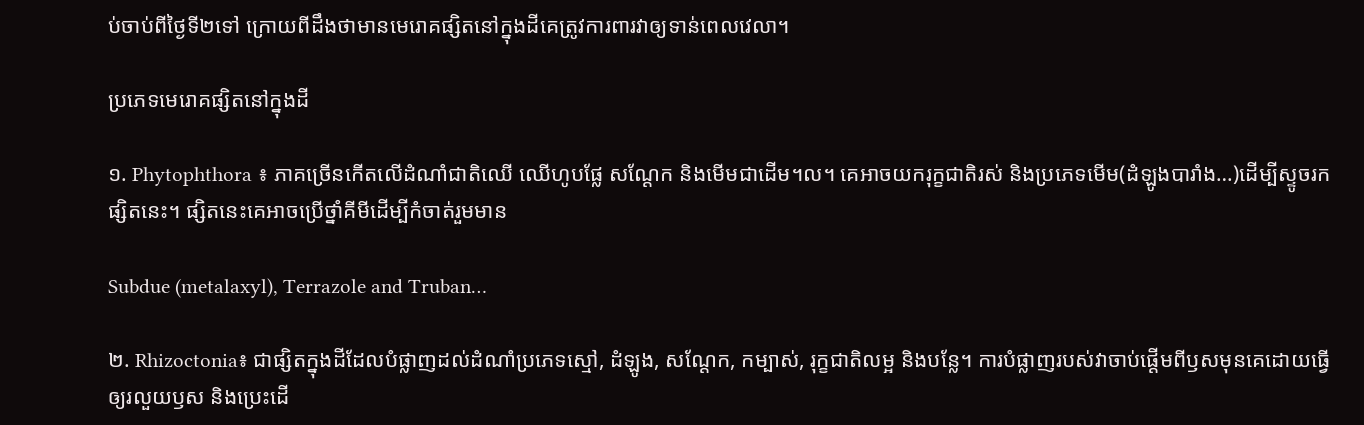ប់ចាប់ពីថ្ងៃទី២ទៅ ក្រោយពីដឹងថាមានមេរោគផ្សិតនៅក្នុងដីគេត្រូវការពារវាឲ្យទាន់ពេលវេលា។

ប្រភេទមេរោគផ្សិតនៅក្នុងដី

១. Phytophthora ៖ ភាគច្រើនកើតលើដំណាំជាតិឈើ ឈើហូបផ្លែ សណ្ដែក និងមើមជាដើម។ល។ គេអាចយករុក្ខជាតិរស់ និងប្រភេទមើម(ដំឡូងបារាំង…)ដើម្បីស្ទូចរកផ្សិតនេះ។ ផ្សិតនេះគេអាចប្រើថ្នាំគីមីដើម្បីកំចាត់រួមមាន

Subdue (metalaxyl), Terrazole and Truban…

២. Rhizoctonia៖ ជាផ្សិតក្នុងដីដែលបំផ្លាញដល់ដំណាំប្រភេទស្មៅ, ដំឡូង, សណ្ដែក, កម្បាស់, រុក្ខជាតិលម្អ និងបន្លែ។ ការបំផ្លាញរបស់វាចាប់ផ្ដើមពីឫសមុនគេដោយធ្វើឲ្យរលួយឫស និងប្រេះដើ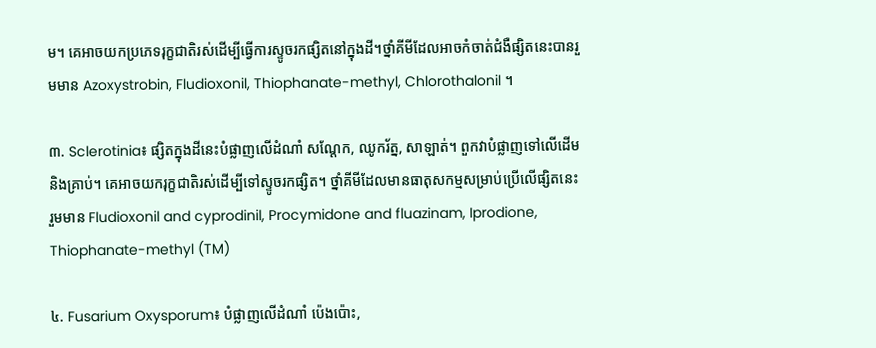ម។ គេអាចយកប្រភេទរុក្ខជាតិរស់ដើម្បីធ្វើការស្ទូចរកផ្សិតនៅក្នុងដី។ថ្នាំគីមីដែលអាចកំចាត់ជំងឺផ្សិតនេះបានរួមមាន Azoxystrobin, Fludioxonil, Thiophanate-methyl, Chlorothalonil ។

៣. Sclerotinia៖ ផ្សិតក្នុងដីនេះបំផ្លាញលើដំណាំ សណ្ដែក, ឈូករ័ត្ន, សាឡាត់។ ពួកវាបំផ្លាញទៅលើដើម និងគ្រាប់។ គេអាចយករុក្ខជាតិរស់ដើម្បីទៅស្ទូចរកផ្សិត។ ថ្នាំគីមីដែលមានធាតុសកម្មសម្រាប់ប្រើលើផ្សិតនេះរួមមាន Fludioxonil and cyprodinil, Procymidone and fluazinam, Iprodione, Thiophanate-methyl (TM)

៤. Fusarium Oxysporum៖ បំផ្លាញលើដំណាំ ប៉េងប៉ោះ,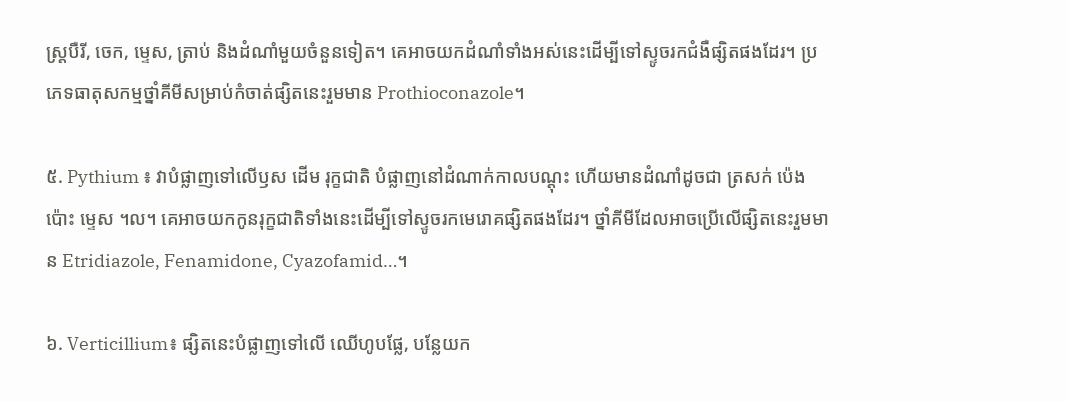ស្ត្របឺរី, ចេក, ម្ទេស, ត្រាប់ និងដំណាំមួយចំនួនទៀត។ គេអាចយកដំណាំទាំងអស់នេះដើម្បីទៅស្ទូចរកជំងឺផ្សិតផងដែរ។ ប្រភេទធាតុសកម្មថ្នាំគីមីសម្រាប់កំចាត់ផ្សិតនេះរួមមាន Prothioconazole។

៥. Pythium ៖ វាបំផ្លាញទៅលើឫស ដើម រុក្ខជាតិ បំផ្លាញនៅដំណាក់កាលបណ្ដុះ ហើយមានដំណាំដូចជា ត្រសក់ ប៉េងប៉ោះ ម្ទេស ។ល។ គេអាចយកកូនរុក្ខជាតិទាំងនេះដើម្បីទៅស្ទូចរកមេរោគផ្សិតផងដែរ។ ថ្នាំគីមីដែលអាចប្រើលើផ្សិតនេះរួមមាន Etridiazole, Fenamidone, Cyazofamid…។

៦. Verticillium៖ ផ្សិតនេះបំផ្លាញទៅលើ ឈើហូបផ្លែ, បន្លែយក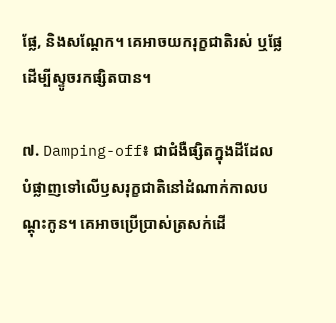ផ្លែ, និងសណ្ដែក។ គេអាចយករុក្ខជាតិរស់ ឬផ្លែដើម្បីស្ទូចរកផ្សិតបាន។

៧. Damping-off៖ ជាជំងឺផ្សិតក្នុងដីដែលបំផ្លាញទៅលើឫសរុក្ខជាតិនៅដំណាក់កាលបណ្ដុះកូន។ គេអាចប្រើប្រាស់ត្រសក់ដើ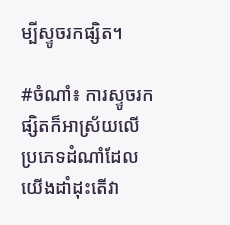ម្បីស្ទូចរកផ្សិត។

#ចំណាំ៖ ការស្ទូចរកផ្សិតក៏អាស្រ័យលើប្រភេទដំណាំដែលយើងដាំដុះតើវា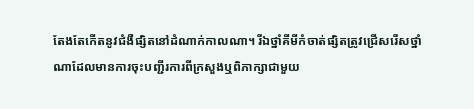តែងតែកើតនូវជំងឺផ្សិតនៅដំណាក់កាលណា។ រីឯថ្នាំគីមីកំចាត់ផ្សិតត្រូវជ្រើសរើសថ្នាំណាដែលមានការចុះបញ្ជីរការពីក្រសួងឬពិភាក្សាជាមួយ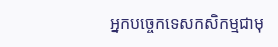អ្នកបច្ចេកទេសកសិកម្មជាមុ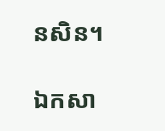នសិន។

ឯកសា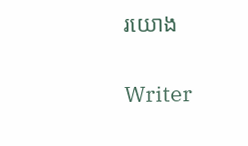រយោង

Writer